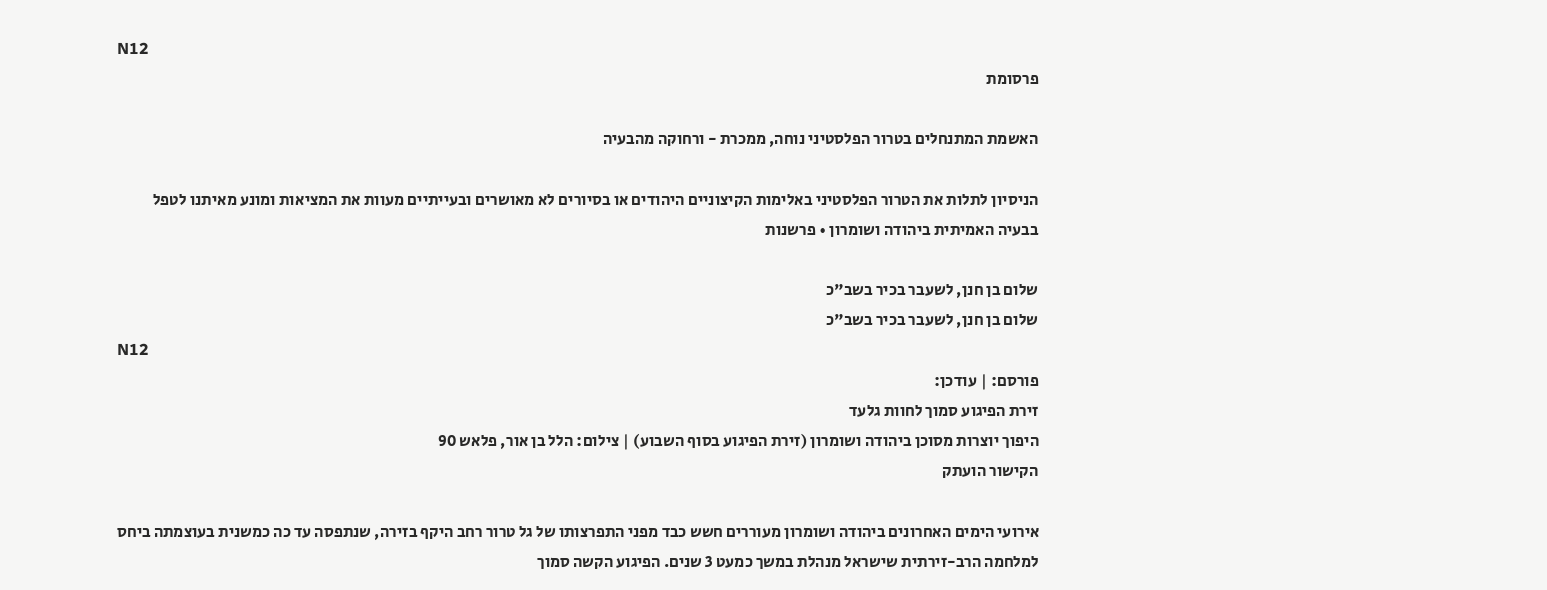N12
פרסומת

האשמת המתנחלים בטרור הפלסטיני נוחה, ממכרת - ורחוקה מהבעיה

הניסיון לתלות את הטרור הפלסטיני באלימות הקיצוניים היהודים או בסיורים לא מאושרים ובעייתיים מעוות את המציאות ומונע מאיתנו לטפל בבעיה האמיתית ביהודה ושומרון • פרשנות

שלום בן חנן, לשעבר בכיר בשב"כ
שלום בן חנן, לשעבר בכיר בשב"כ
N12
פורסם: | עודכן:
זירת הפיגוע סמוך לחוות גלעד
היפוך יוצרות מסוכן ביהודה ושומרון (זירת הפיגוע בסוף השבוע) | צילום: הלל בן אור, פלאש 90
הקישור הועתק

אירועי הימים האחרונים ביהודה ושומרון מעוררים חשש כבד מפני התפרצותו של גל טרור רחב היקף בזירה, שנתפסה עד כה כמשנית בעוצמתה ביחס למלחמה הרב-זירתית שישראל מנהלת במשך כמעט 3 שנים. הפיגוע הקשה סמוך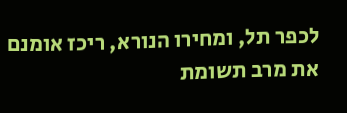לכפר תל, ומחירו הנורא, ריכז אומנם את מרב תשומת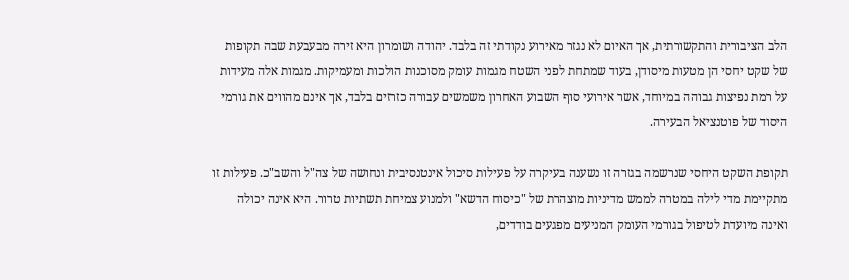הלב הציבורית והתקשורתית, אך האיום לא נגזר מאירוע נקודתי זה בלבד. יהודה ושומרון היא זירה מבעבעת שבה תקופות של שקט יחסי הן מטעות מיסודן, בעוד שמתחת לפני השטח מגמות עומק מסוכנות הולכות ומעמיקות. מגמות אלה מעידות על רמת נפיצות גבוהה במיוחד, אשר אירועי סוף השבוע האחרון משמשים עבורה כזרזים בלבד, אך אינם מהווים את גורמי היסוד של פוטנציאל הבעירה.

תקופת השקט היחסי שנרשמה בגזרה זו נשענה בעיקרה על פעילות סיכול אינטנסיבית ונחושה של צה"ל והשב"כ. פעילות זו מתקיימת מדי לילה במטרה לממש מדיניות מוצהרת של "כיסוח הדשא" ולמנוע צמיחת תשתיות טרור. היא אינה יכולה ואינה מיועדת לטיפול בגורמי העומק המניעים מפגעים בודדים,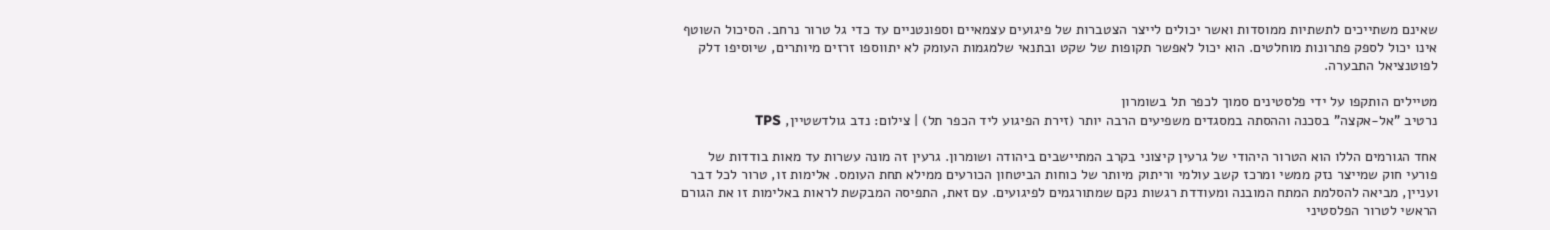שאינם משתייכים לתשתיות ממוסדות ואשר יכולים לייצר הצטברות של פיגועים עצמאיים וספונטניים עד כדי גל טרור נרחב. הסיכול השוטף אינו יכול לספק פתרונות מוחלטים. הוא יכול לאפשר תקופות של שקט ובתנאי שלמגמות העומק לא יתווספו זרזים מיותרים, שיוסיפו דלק לפוטנציאל התבערה.

מטיילים הותקפו על ידי פלסטינים סמוך לכפר תל בשומרון
נרטיב "אל-אקצה" בסכנה וההסתה במסגדים משפיעים הרבה יותר (זירת הפיגוע ליד הכפר תל) | צילום: נדב גולדשטיין, TPS

אחד הגורמים הללו הוא הטרור היהודי של גרעין קיצוני בקרב המתיישבים ביהודה ושומרון. גרעין זה מונה עשרות עד מאות בודדות של פורעי חוק שמייצר נזק ממשי ומרכז קשב עולמי וריתוק מיותר של כוחות הביטחון הכורעים ממילא תחת העומס. אלימות זו, טרור לכל דבר ועניין, מביאה להסלמת המתח המובנה ומעודדת רגשות נקם שמתורגמים לפיגועים. עם זאת, התפיסה המבקשת לראות באלימות זו את הגורם הראשי לטרור הפלסטיני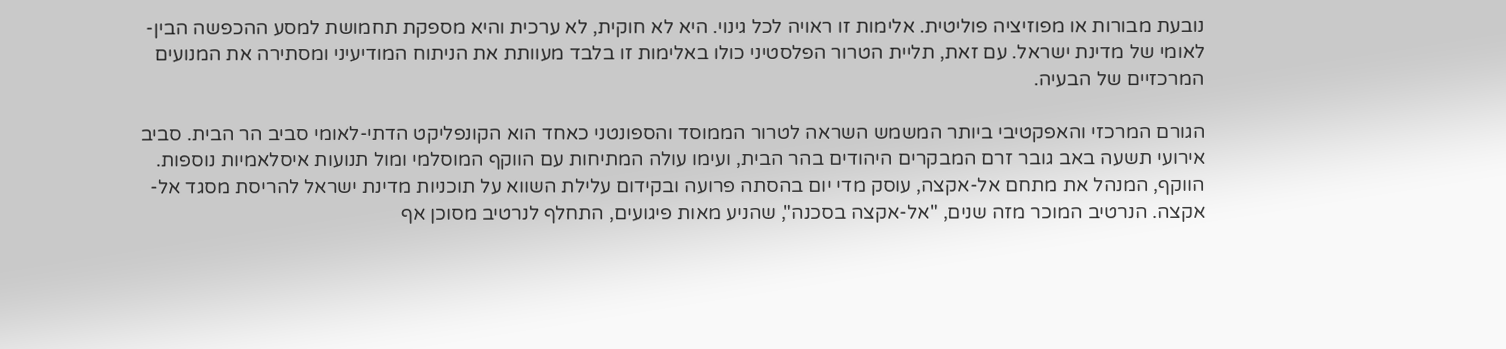נובעת מבורות או מפוזיציה פוליטית. אלימות זו ראויה לכל גינוי. היא לא חוקית, לא ערכית והיא מספקת תחמושת למסע ההכפשה הבין-לאומי של מדינת ישראל. עם זאת, תליית הטרור הפלסטיני כולו באלימות זו בלבד מעוותת את הניתוח המודיעיני ומסתירה את המנועים המרכזיים של הבעיה.

הגורם המרכזי והאפקטיבי ביותר המשמש השראה לטרור הממוסד והספונטני כאחד הוא הקונפליקט הדתי-לאומי סביב הר הבית. סביב אירועי תשעה באב גובר זרם המבקרים היהודים בהר הבית, ועימו עולה המתיחות עם הווקף המוסלמי ומול תנועות איסלאמיות נוספות. הווקף, המנהל את מתחם אל-אקצה, עוסק מדי יום בהסתה פרועה ובקידום עלילת השווא על תוכניות מדינת ישראל להריסת מסגד אל-אקצה. הנרטיב המוכר מזה שנים, "אל-אקצה בסכנה", שהניע מאות פיגועים, התחלף לנרטיב מסוכן אף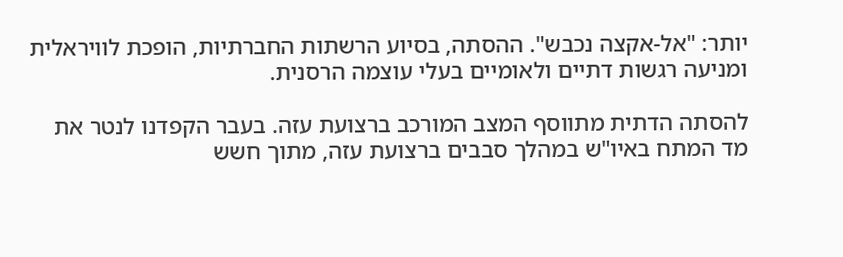יותר: "אל-אקצה נכבש". ההסתה, בסיוע הרשתות החברתיות, הופכת לוויראלית ומניעה רגשות דתיים ולאומיים בעלי עוצמה הרסנית.

להסתה הדתית מתווסף המצב המורכב ברצועת עזה. בעבר הקפדנו לנטר את מד המתח באיו"ש במהלך סבבים ברצועת עזה, מתוך חשש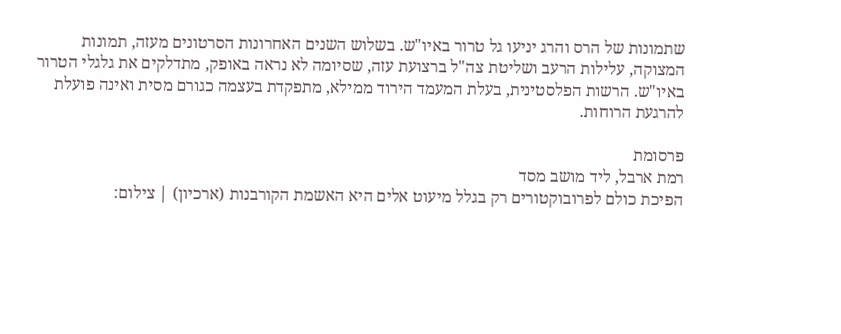שתמונות של הרס והרג יניעו גל טרור באיו"ש. בשלוש השנים האחרונות הסרטונים מעזה, תמונות המצוקה, עלילות הרעב ושליטת צה"ל ברצועת עזה, שסיומה לא נראה באופק, מתדלקים את גלגלי הטרור באיו"ש. הרשות הפלסטינית, בעלת המעמד הירוד ממילא, מתפקדת בעצמה כגורם מסית ואינה פועלת להרגעת הרוחות.

פרסומת
רמת ארבל, ליד מושב מסד
הפיכת כולם לפרובוקטורים רק בגלל מיעוט אלים היא האשמת הקורבנות (ארכיון) | צילום: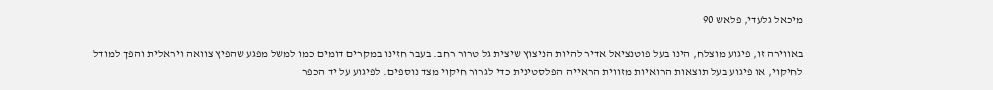מיכאל גלעדי, פלאש 90

באווירה זו, פיגוע מוצלח, הינו בעל פוטנציאל אדיר להיות הניצוץ שיצית גל טרור רחב. בעבר חזינו במקרים דומים כמו למשל מפגע שהפיץ צוואה ויראלית והפך למודל לחיקוי, או פיגוע בעל תוצאות הרואיות מזווית הראייה הפלסטינית כדי לגרור חיקוי מצד נוספים. לפיגוע על יד הכפר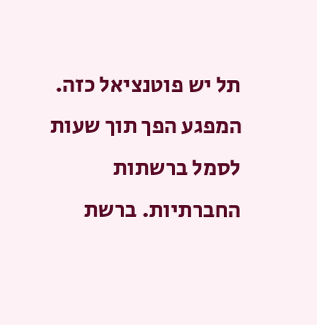תל יש פוטנציאל כזה. המפגע הפך תוך שעות לסמל ברשתות החברתיות. ברשת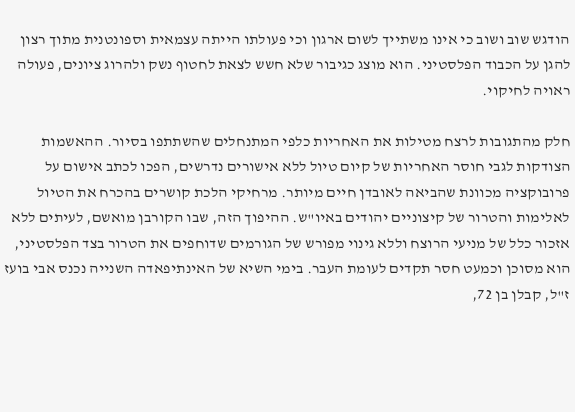הודגש שוב ושוב כי אינו משתייך לשום ארגון וכי פעולתו הייתה עצמאית וספונטנית מתוך רצון להגן על הכבוד הפלסטיני. הוא מוצג כגיבור שלא חשש לצאת לחטוף נשק ולהרוג ציונים, פעולה ראויה לחיקוי.

חלק מהתגובות לרצח מטילות את האחריות כלפי המתנחלים שהשתתפו בסיור. ההאשמות הצודקות לגבי חוסר האחריות של קיום טיול ללא אישורים נדרשים, הפכו לכתב אישום על פרובוקציה מכוונת שהביאה לאובדן חיים מיותר. מרחיקי הלכת קושרים בהכרח את הטיול לאלימות והטרור של קיצוניים יהודים באיו"ש. ההיפוך הזה, שבו הקורבן מואשם, לעיתים ללא אזכור כלל של מניעי הרוצח וללא גינוי מפורש של הגורמים שדוחפים את הטרור בצד הפלסטיני, הוא מסוכן וכמעט חסר תקדים לעומת העבר. בימי השיא של האינתיפאדה השנייה נכנס אבי בועז ז"ל, קבלן בן 72,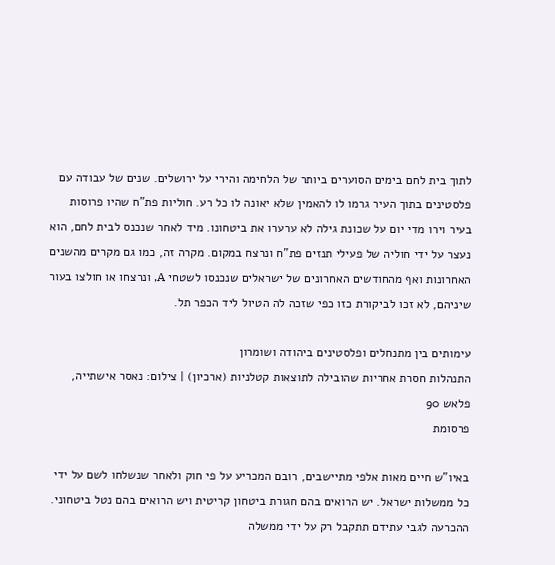לתוך בית לחם בימים הסוערים ביותר של הלחימה והירי על ירושלים. שנים של עבודה עם פלסטינים בתוך העיר גרמו לו להאמין שלא יאונה לו כל רע. חוליות פת"ח שהיו פרוסות בעיר וירו מדי יום על שכונת גילה לא ערערו את ביטחונו. מיד לאחר שנכנס לבית לחם, הוא נעצר על ידי חוליה של פעילי תנזים פת"ח ונרצח במקום. מקרה זה, כמו גם מקרים מהשנים האחרונות ואף מהחודשים האחרונים של ישראלים שנכנסו לשטחי A, ונרצחו או חולצו בעור שיניהם, לא זכו לביקורת כזו כפי שזכה לה הטיול ליד הכפר תל.

עימותים בין מתנחלים ופלסטינים ביהודה ושומרון
התנהלות חסרת אחריות שהובילה לתוצאות קטלניות (ארכיון) | צילום: נאסר אישתייה, פלאש 90
פרסומת

באיו"ש חיים מאות אלפי מתיישבים, רובם המכריע על פי חוק ולאחר שנשלחו לשם על ידי כל ממשלות ישראל. יש הרואים בהם חגורת ביטחון קריטית ויש הרואים בהם נטל ביטחוני. ההכרעה לגבי עתידם תתקבל רק על ידי ממשלה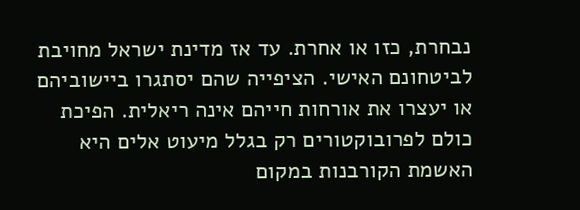נבחרת, כזו או אחרת. עד אז מדינת ישראל מחויבת לביטחונם האישי. הציפייה שהם יסתגרו ביישוביהם או יעצרו את אורחות חייהם אינה ריאלית. הפיכת כולם לפרובוקטורים רק בגלל מיעוט אלים היא האשמת הקורבנות במקום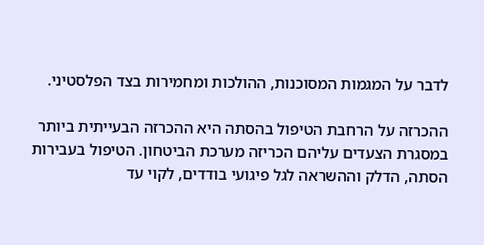לדבר על המגמות המסוכנות, ההולכות ומחמירות בצד הפלסטיני.

ההכרזה על הרחבת הטיפול בהסתה היא ההכרזה הבעייתית ביותר במסגרת הצעדים עליהם הכריזה מערכת הביטחון. הטיפול בעבירות הסתה, הדלק וההשראה לגל פיגועי בודדים, לקוי עד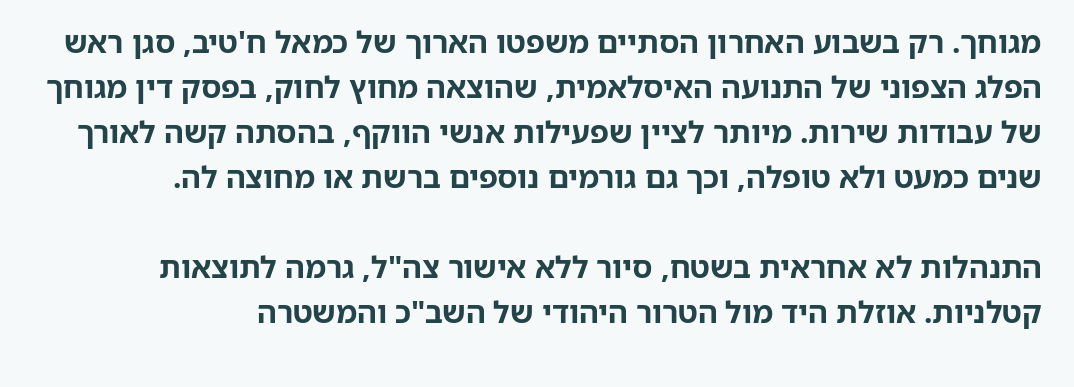מגוחך. רק בשבוע האחרון הסתיים משפטו הארוך של כמאל ח'טיב, סגן ראש הפלג הצפוני של התנועה האיסלאמית, שהוצאה מחוץ לחוק, בפסק דין מגוחך של עבודות שירות. מיותר לציין שפעילות אנשי הווקף, בהסתה קשה לאורך שנים כמעט ולא טופלה, וכך גם גורמים נוספים ברשת או מחוצה לה.

התנהלות לא אחראית בשטח, סיור ללא אישור צה"ל, גרמה לתוצאות קטלניות. אוזלת היד מול הטרור היהודי של השב"כ והמשטרה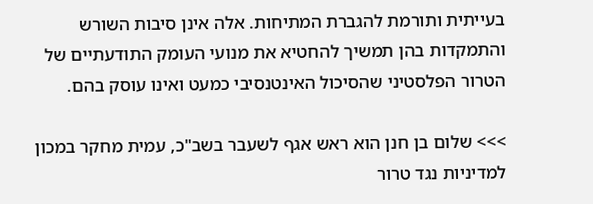בעייתית ותורמת להגברת המתיחות. אלה אינן סיבות השורש והתמקדות בהן תמשיך להחטיא את מנועי העומק התודעתיים של הטרור הפלסטיני שהסיכול האינטנסיבי כמעט ואינו עוסק בהם.

>>> שלום בן חנן הוא ראש אגף לשעבר בשב"כ, עמית מחקר במכון למדיניות נגד טרור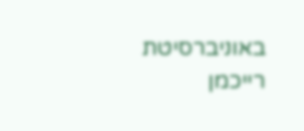באוניברסיטת רייכמן